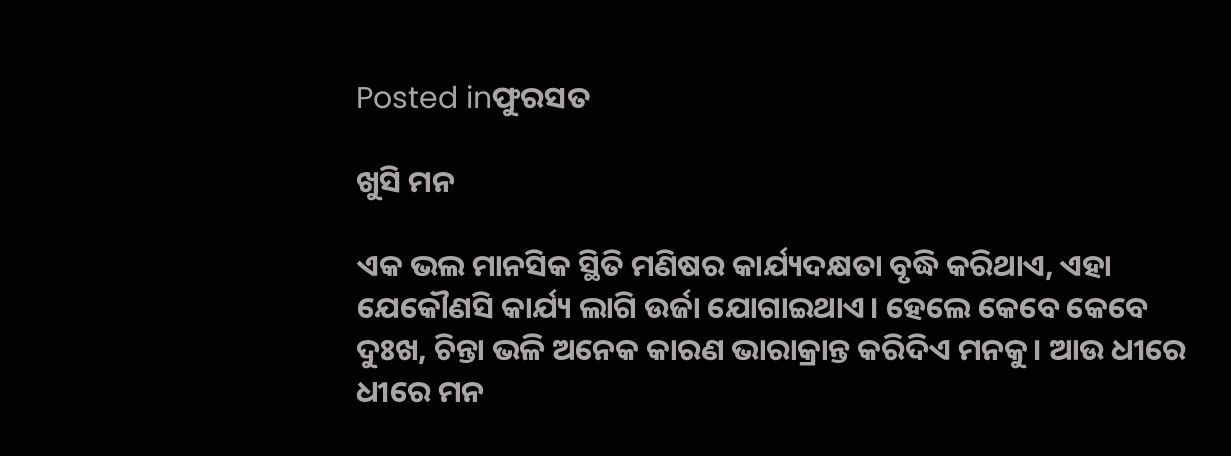Posted inଫୁରସତ

ଖୁସି ମନ

ଏକ ଭଲ ମାନସିକ ସ୍ଥିତି ମଣିଷର କାର୍ଯ୍ୟଦକ୍ଷତା ବୃଦ୍ଧି କରିଥାଏ, ଏହା ଯେକୌଣସି କାର୍ଯ୍ୟ ଲାଗି ଉର୍ଜା ଯୋଗାଇଥାଏ। ହେଲେ କେବେ କେବେ ଦୁଃଖ, ଚିନ୍ତା ଭଳି ଅନେକ କାରଣ ଭାରାକ୍ରାନ୍ତ କରିଦିଏ ମନକୁ। ଆଉ ଧୀରେ ଧୀରେ ମନ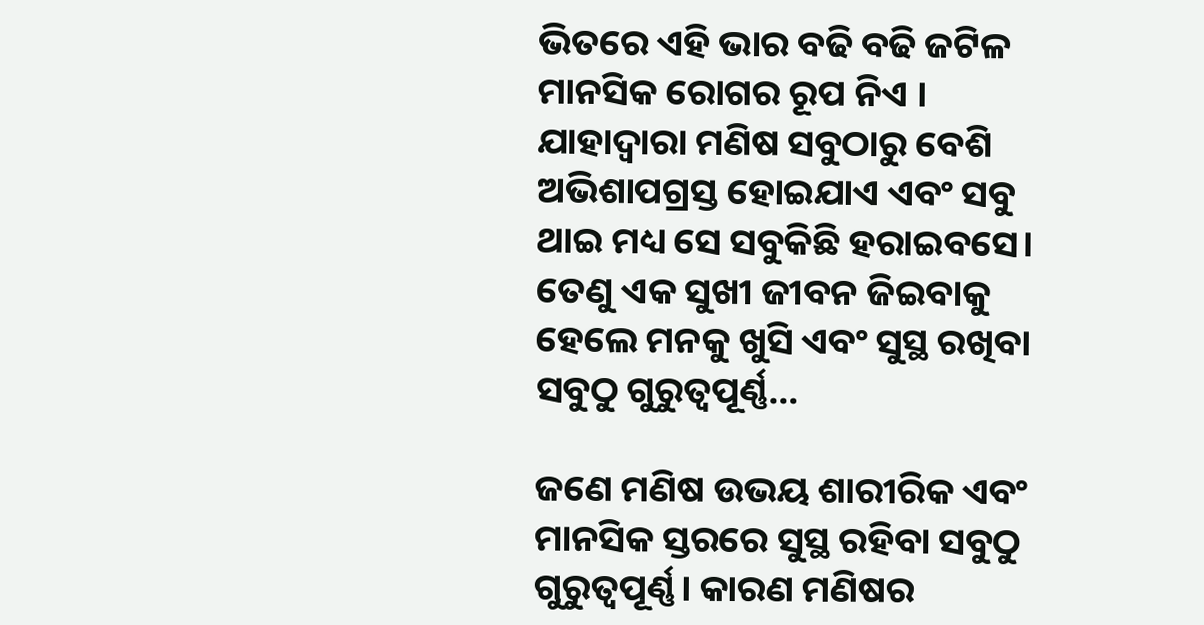ଭିତରେ ଏହି ଭାର ବଢି ବଢି ଜଟିଳ ମାନସିକ ରୋଗର ରୂପ ନିଏ । ଯାହାଦ୍ୱାରା ମଣିଷ ସବୁଠାରୁ ବେଶି ଅଭିଶାପଗ୍ରସ୍ତ ହୋଇଯାଏ ଏବଂ ସବୁ ଥାଇ ମଧ୍ୟ ସେ ସବୁକିଛି ହରାଇବସେ। ତେଣୁ ଏକ ସୁଖୀ ଜୀବନ ଜିଇବାକୁ ହେଲେ ମନକୁ ଖୁସି ଏବଂ ସୁସ୍ଥ ରଖିବା ସବୁଠୁ ଗୁରୁତ୍ୱପୂର୍ଣ୍ଣ…

ଜଣେ ମଣିଷ ଉଭୟ ଶାରୀରିକ ଏବଂ ମାନସିକ ସ୍ତରରେ ସୁସ୍ଥ ରହିବା ସବୁଠୁ ଗୁରୁତ୍ୱପୂର୍ଣ୍ଣ। କାରଣ ମଣିଷର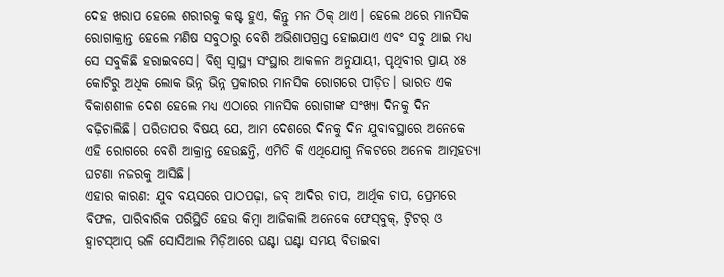ଦେହ ଖରାପ ହେଲେ ଶରୀରକୁ କଷ୍ଟ ହୁଏ, କିନ୍ତୁ ମନ ଠିକ୍‌ ଥାଏ। ହେଲେ ଥରେ ମାନସିକ ରୋଗାକ୍ରାନ୍ତ ହେଲେ ମଣିଷ ସବୁଠାରୁ ବେଶି ଅଭିଶାପଗ୍ରସ୍ତ ହୋଇଯାଏ ଏବଂ ସବୁ ଥାଇ ମଧ୍ୟ ସେ ସବୁକିଛି ହରାଇବସେ। ବିଶ୍ୱ ସ୍ବାସ୍ଥ୍ୟ ସଂସ୍ଥାର ଆକଳନ ଅନୁଯାୟୀ, ପୃଥିବୀର ପ୍ରାୟ ୪୫ କୋଟିରୁ ଅଧିକ ଲୋକ ଭିନ୍ନ ଭିନ୍ନ ପ୍ରକାରର ମାନସିକ ରୋଗରେ ପୀଡ଼ିତ। ଭାରତ ଏକ ବିକାଶଶୀଳ ଦେଶ ହେଲେ ମଧ୍ୟ ଏଠାରେ ମାନସିକ ରୋଗୀଙ୍କ ସଂଖ୍ୟା ଦିନକୁ ଦିନ ବଢ଼ିଚାଲିଛି। ପରିତାପର ବିଷୟ ଯେ, ଆମ ଦେଶରେ ଦିନକୁ ଦିନ ଯୁବାବସ୍ଥାରେ ଅନେକେ ଏହି ରୋଗରେ ବେଶି ଆକ୍ରାନ୍ତ ହେଉଛନ୍ତି, ଏମିତି କି ଏଥିଯୋଗୁ ନିକଟରେ ଅନେକ ଆତ୍ମହତ୍ୟା ଘଟଣା ନଜରକୁ ଆସିଛି।
ଏହାର କାରଣ: ଯୁବ ବୟସରେ ପାଠପଢ଼ା, ଜବ୍‌ ଆଦିର ଚାପ, ଆର୍ଥିକ ଚାପ, ପ୍ରେମରେ ବିଫଳ, ପାରିବାରିକ ପରିସ୍ଥିତି ହେଉ କିମ୍ବା ଆଜିକାଲି ଅନେକେ ଫେସ୍‌ବୁକ୍‌, ଟ୍ବିଟର୍‌ ଓ ହ୍ବାଟସ୍‌ଆପ୍‌ ଭଳି ସୋସିଆଲ ମିଡ଼ିଆରେ ଘଣ୍ଟା ଘଣ୍ଟା ସମୟ ବିତାଇବା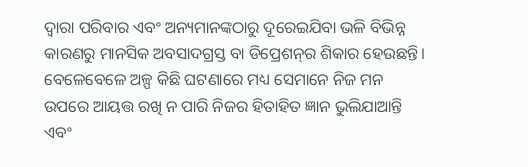ଦ୍ୱାରା ପରିବାର ଏବଂ ଅନ୍ୟମାନଙ୍କଠାରୁ ଦୂରେଇଯିବା ଭଳି ବିଭିନ୍ନ କାରଣରୁ ମାନସିକ ଅବସାଦଗ୍ରସ୍ତ ବା ଡିପ୍ରେଶନ୍‌ର ଶିକାର ହେଉଛନ୍ତି। ବେଳେବେଳେ ଅଳ୍ପ କିଛି ଘଟଣାରେ ମଧ୍ୟ ସେମାନେ ନିଜ ମନ ଉପରେ ଆୟତ୍ତ ରଖି ନ ପାରି ନିଜର ହିତାହିତ ଜ୍ଞାନ ଭୁଲିଯାଆନ୍ତି ଏବଂ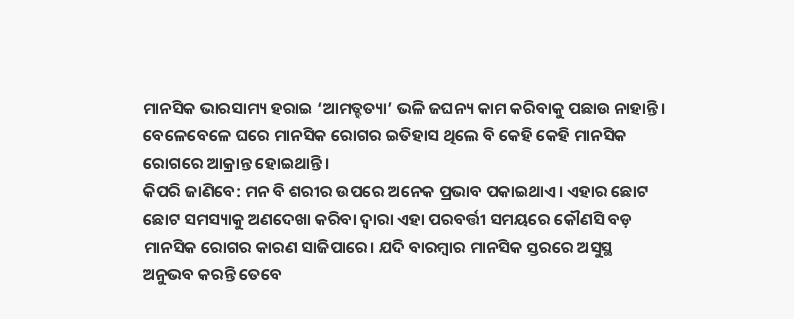ମାନସିକ ଭାରସାମ୍ୟ ହରାଇ ‘ଆମତ୍ହତ୍ୟା’ ଭଳି ଜଘନ୍ୟ କାମ କରିବାକୁ ପଛାଉ ନାହାନ୍ତି। ବେଳେବେଳେ ଘରେ ମାନସିକ ରୋଗର ଇତିହାସ ଥିଲେ ବି କେହି କେହି ମାନସିକ ରୋଗରେ ଆକ୍ରାନ୍ତ ହୋଇଥାନ୍ତି।
କିପରି ଜାଣିବେ: ମନ ବି ଶରୀର ଉପରେ ଅନେକ ପ୍ରଭାବ ପକାଇଥାଏ। ଏହାର ଛୋଟ ଛୋଟ ସମସ୍ୟାକୁ ଅଣଦେଖା କରିବା ଦ୍ୱାରା ଏହା ପରବର୍ତ୍ତୀ ସମୟରେ କୌଣସି ବଡ଼ ମାନସିକ ରୋଗର କାରଣ ସାଜିପାରେ। ଯଦି ବାରମ୍ବାର ମାନସିକ ସ୍ତରରେ ଅସୁସ୍ଥ ଅନୁଭବ କରନ୍ତି ତେବେ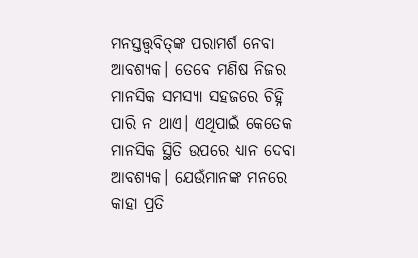ମନସ୍ତତ୍ତ୍ୱବିତ୍‌ଙ୍କ ପରାମର୍ଶ ନେବା ଆବଶ୍ୟକ। ତେବେ ମଣିଷ ନିଜର ମାନସିକ ସମସ୍ୟା ସହଜରେ ଚିହ୍ନି ପାରି ନ ଥାଏ। ଏଥିପାଇଁ କେତେକ ମାନସିକ ସ୍ଥିତି ଉପରେ ଧ୍ୟାନ ଦେବା ଆବଶ୍ୟକ। ଯେଉଁମାନଙ୍କ ମନରେ କାହା ପ୍ରତି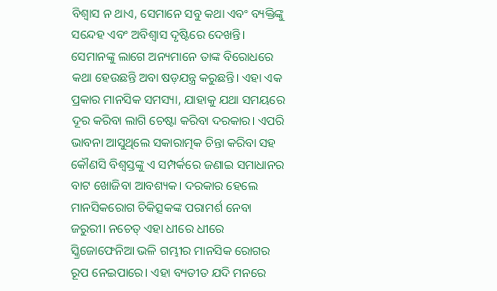ବିଶ୍ୱାସ ନ ଥାଏ, ସେମାନେ ସବୁ କଥା ଏବଂ ବ୍ୟକ୍ତିଙ୍କୁ ସନ୍ଦେହ ଏବଂ ଅବିଶ୍ୱାସ ଦୃଷ୍ଟିରେ ଦେଖନ୍ତି। ସେମାନଙ୍କୁ ଲାଗେ ଅନ୍ୟମାନେ ତାଙ୍କ ବିରୋଧରେ କଥା ହେଉଛନ୍ତି ଅବା ଷଡ଼ଯନ୍ତ୍ର କରୁଛନ୍ତି। ଏହା ଏକ ପ୍ରକାର ମାନସିକ ସମସ୍ୟା, ଯାହାକୁ ଯଥା ସମୟରେ ଦୂର କରିବା ଲାଗି ଚେଷ୍ଟା କରିବା ଦରକାର। ଏପରି ଭାବନା ଆସୁଥିଲେ ସକାରାତ୍ମକ ଚିନ୍ତା କରିବା ସହ କୌଣସି ବିଶ୍ୱସ୍ତଙ୍କୁ ଏ ସମ୍ପର୍କରେ ଜଣାଇ ସମାଧାନର ବାଟ ଖୋଜିବା ଆବଶ୍ୟକ। ଦରକାର ହେଲେ ମାନସିକରୋଗ ଚିକିତ୍ସକଙ୍କ ପରାମର୍ଶ ନେବା ଜରୁରୀ। ନଚେତ୍‌ ଏହା ଧୀରେ ଧୀରେ ସ୍କ୍ରିଜୋଫେନିଆ ଭଳି ଗମ୍ଭୀର ମାନସିକ ରୋଗର ରୂପ ନେଇପାରେ। ଏହା ବ୍ୟତୀତ ଯଦି ମନରେ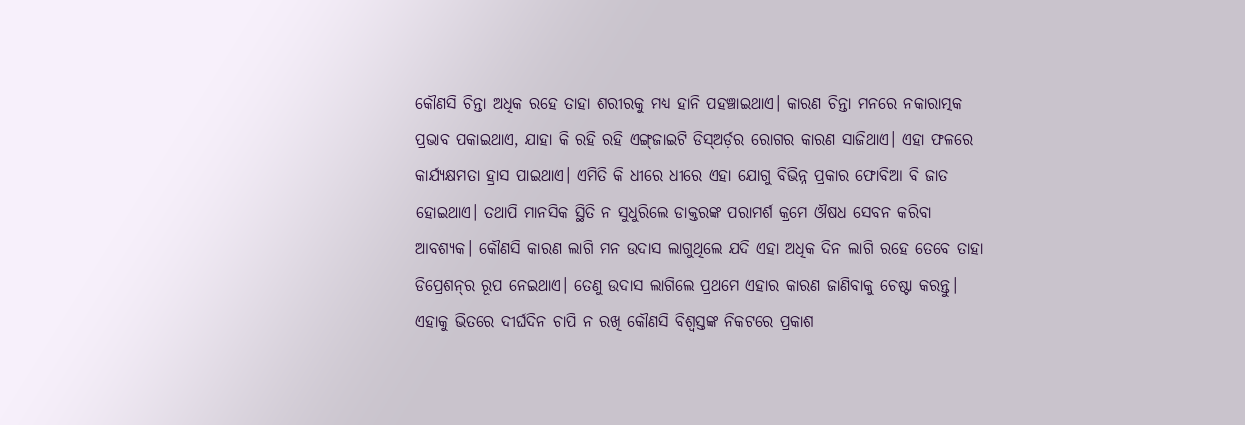କୌଣସି ଚିନ୍ତା ଅଧିକ ରହେ ତାହା ଶରୀରକୁ ମଧ୍ୟ ହାନି ପହଞ୍ଚାଇଥାଏ। କାରଣ ଚିନ୍ତା ମନରେ ନକାରାତ୍ମକ ପ୍ରଭାବ ପକାଇଥାଏ, ଯାହା କି ରହି ରହି ଏଙ୍ଗ୍‌ଜାଇଟି ଡିସ୍‌ଅର୍ଡ଼ର ରୋଗର କାରଣ ସାଜିଥାଏ। ଏହା ଫଳରେ କାର୍ଯ୍ୟକ୍ଷମତା ହ୍ରାସ ପାଇଥାଏ। ଏମିତି କି ଧୀରେ ଧୀରେ ଏହା ଯୋଗୁ ବିଭିନ୍ନ ପ୍ରକାର ଫୋବିଆ ବି ଜାତ ହୋଇଥାଏ। ତଥାପି ମାନସିକ ସ୍ଥିତି ନ ସୁଧୁରିଲେ ଡାକ୍ତରଙ୍କ ପରାମର୍ଶ କ୍ରମେ ଔଷଧ ସେବନ କରିବା ଆବଶ୍ୟକ। କୌଣସି କାରଣ ଲାଗି ମନ ଉଦାସ ଲାଗୁଥିଲେ ଯଦି ଏହା ଅଧିକ ଦିନ ଲାଗି ରହେ ତେବେ ତାହା ଡିପ୍ରେଶନ୍‌ର ରୂପ ନେଇଥାଏ। ତେଣୁ ଉଦାସ ଲାଗିଲେ ପ୍ରଥମେ ଏହାର କାରଣ ଜାଣିବାକୁ ଚେଷ୍ଟା କରନ୍ତୁ। ଏହାକୁ ଭିତରେ ଦୀର୍ଘଦିନ ଚାପି ନ ରଖି କୌଣସି ବିଶ୍ୱସ୍ତଙ୍କ ନିକଟରେ ପ୍ରକାଶ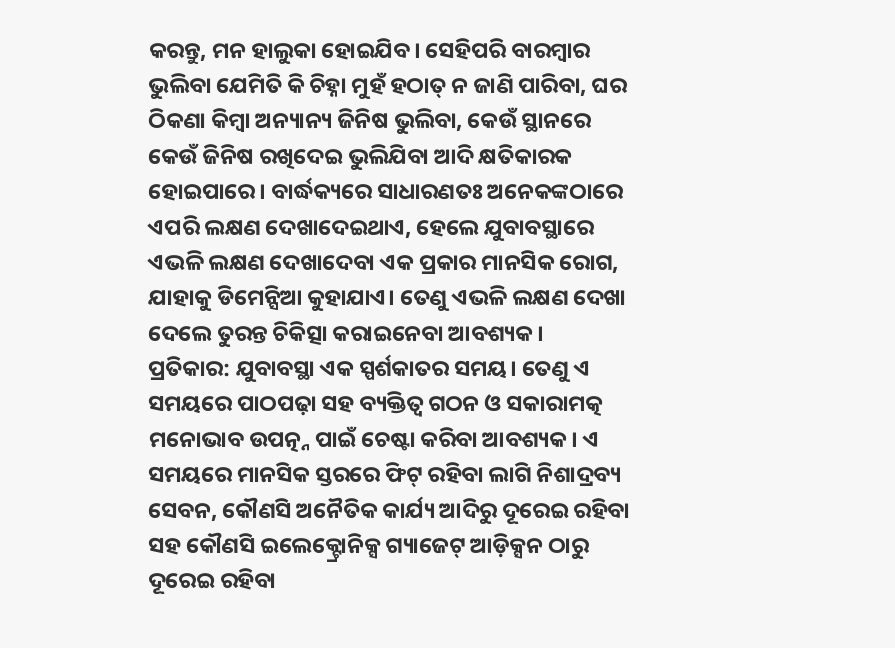କରନ୍ତୁ, ମନ ହାଲୁକା ହୋଇଯିବ। ସେହିପରି ବାରମ୍ବାର ଭୁଲିବା ଯେମିତି କି ଚିହ୍ନା ମୁହଁ ହଠାତ୍‌ ନ ଜାଣି ପାରିବା, ଘର ଠିକଣା କିମ୍ବା ଅନ୍ୟାନ୍ୟ ଜିନିଷ ଭୁଲିବା, କେଉଁ ସ୍ଥାନରେ କେଉଁ ଜିନିଷ ରଖିଦେଇ ଭୁଲିଯିବା ଆଦି କ୍ଷତିକାରକ ହୋଇପାରେ। ବାର୍ଦ୍ଧକ୍ୟରେ ସାଧାରଣତଃ ଅନେକଙ୍କଠାରେ ଏପରି ଲକ୍ଷଣ ଦେଖାଦେଇଥାଏ, ହେଲେ ଯୁବାବସ୍ଥାରେ ଏଭଳି ଲକ୍ଷଣ ଦେଖାଦେବା ଏକ ପ୍ରକାର ମାନସିକ ରୋଗ, ଯାହାକୁ ଡିମେନ୍ସିଆ କୁହାଯାଏ। ତେଣୁ ଏଭଳି ଲକ୍ଷଣ ଦେଖା ଦେଲେ ତୁରନ୍ତ ଚିକିତ୍ସା କରାଇନେବା ଆବଶ୍ୟକ।
ପ୍ରତିକାର: ଯୁବାବସ୍ଥା ଏକ ସ୍ପର୍ଶକାତର ସମୟ। ତେଣୁ ଏ ସମୟରେ ପାଠପଢ଼ା ସହ ବ୍ୟକ୍ତିତ୍ୱ ଗଠନ ଓ ସକାରାମତ୍କ ମନୋଭାବ ଉପତ୍ନ୍ନ ପାଇଁ ଚେଷ୍ଟା କରିବା ଆବଶ୍ୟକ। ଏ ସମୟରେ ମାନସିକ ସ୍ତରରେ ଫିଟ୍‌ ରହିବା ଲାଗି ନିଶାଦ୍ରବ୍ୟ ସେବନ, କୌଣସି ଅନୈତିକ କାର୍ଯ୍ୟ ଆଦିରୁ ଦୂରେଇ ରହିବା ସହ କୌଣସି ଇଲେକ୍ଟ୍ରୋନିକ୍ସ ଗ୍ୟାଜେଟ୍‌ ଆଡ଼ିକ୍ସନ ଠାରୁ ଦୂରେଇ ରହିବା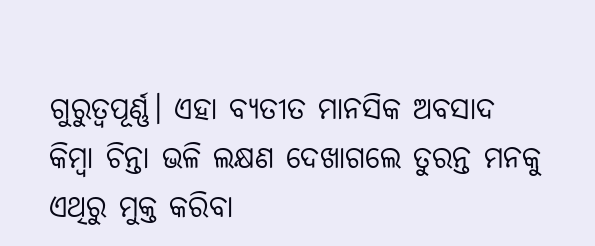ଗୁରୁତ୍ୱପୂର୍ଣ୍ଣ। ଏହା ବ୍ୟତୀତ ମାନସିକ ଅବସାଦ କିମ୍ବା ଚିନ୍ତା ଭଳି ଲକ୍ଷଣ ଦେଖାଗଲେ ତୁରନ୍ତ ମନକୁ ଏଥିରୁ ମୁକ୍ତ କରିବା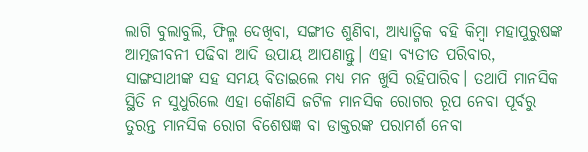ଲାଗି ବୁଲାବୁଲି, ଫିଲ୍ମ ଦେଖିବା, ସଙ୍ଗୀତ ଶୁଣିବା, ଆଧ୍ୟାତ୍ମିକ ବହି କିମ୍ବା ମହାପୁରୁଷଙ୍କ ଆତ୍ମଜୀବନୀ ପଢିବା ଆଦି ଉପାୟ ଆପଣାନ୍ତୁ। ଏହା ବ୍ୟତୀତ ପରିବାର, ସାଙ୍ଗସାଥୀଙ୍କ ସହ ସମୟ ବିତାଇଲେ ମଧ୍ୟ ମନ ଖୁସି ରହିପାରିବ। ତଥାପି ମାନସିକ ସ୍ଥିତି ନ ସୁଧୁରିଲେ ଏହା କୌଣସି ଜଟିଳ ମାନସିକ ରୋଗର ରୂପ ନେବା ପୂର୍ବରୁ ତୁରନ୍ତ ମାନସିକ ରୋଗ ବିଶେଷଜ୍ଞ ବା ଡାକ୍ତରଙ୍କ ପରାମର୍ଶ ନେବା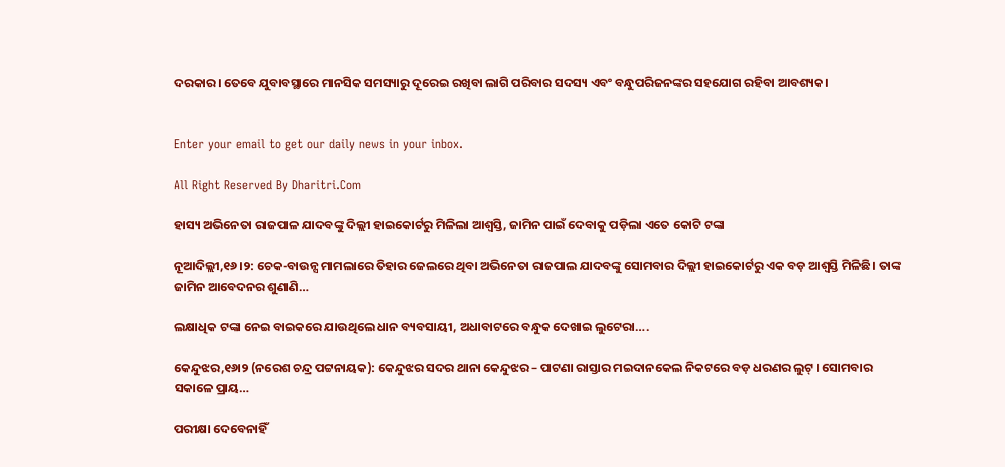ଦରକାର। ତେବେ ଯୁବାବସ୍ଥାରେ ମାନସିକ ସମସ୍ୟାରୁ ଦୂରେଇ ରଖିବା ଲାଗି ପରିବାର ସଦସ୍ୟ ଏବଂ ବନ୍ଧୁପରିଜନଙ୍କର ସହଯୋଗ ରହିବା ଆବଶ୍ୟକ।


Enter your email to get our daily news in your inbox.

All Right Reserved By Dharitri.Com

ହାସ୍ୟ ଅଭିନେତା ରାଜପାଳ ଯାଦବଙ୍କୁ ଦିଲ୍ଲୀ ହାଇକୋର୍ଟରୁ ମିଳିଲା ଆଶ୍ୱସ୍ତି, ଜାମିନ ପାଇଁ ଦେବାକୁ ପଡ଼ିଲା ଏତେ କୋଟି ଟଙ୍କା

ନୂଆଦିଲ୍ଲୀ,୧୬।୨: ଚେକ-ବାଉନ୍ସ ମାମଲାରେ ତିହାର ଜେଲରେ ଥିବା ଅଭିନେତା ରାଜପାଲ ଯାଦବଙ୍କୁ ସୋମବାର ଦିଲ୍ଲୀ ହାଇକୋର୍ଟରୁ ଏକ ବଡ଼ ଆଶ୍ୱସ୍ତି ମିଳିଛି। ତାଙ୍କ ଜାମିନ ଆବେଦନର ଶୁଣାଣି…

ଲକ୍ଷାଧିକ ଟଙ୍କା ନେଇ ବାଇକରେ ଯାଉଥିଲେ ଧାନ ବ୍ୟବସାୟୀ, ଅଧାବାଟରେ ବନ୍ଧୁକ ଦେଖାଇ ଲୁଟେରା….

କେନ୍ଦୁଝର,୧୬ା୨ (ନରେଶ ଚନ୍ଦ୍ର ପଟ୍ଟନାୟକ): କେନ୍ଦୁଝର ସଦର ଥାନା କେନ୍ଦୁଝର – ପାଟଣା ରାସ୍ତାର ମଇଦାନକେଲ ନିକଟରେ ବଡ଼ ଧରଣର ଲୁଟ୍ । ସୋମବାର ସକାଳେ ପ୍ରାୟ…

ପରୀକ୍ଷା ଦେବେନାହିଁ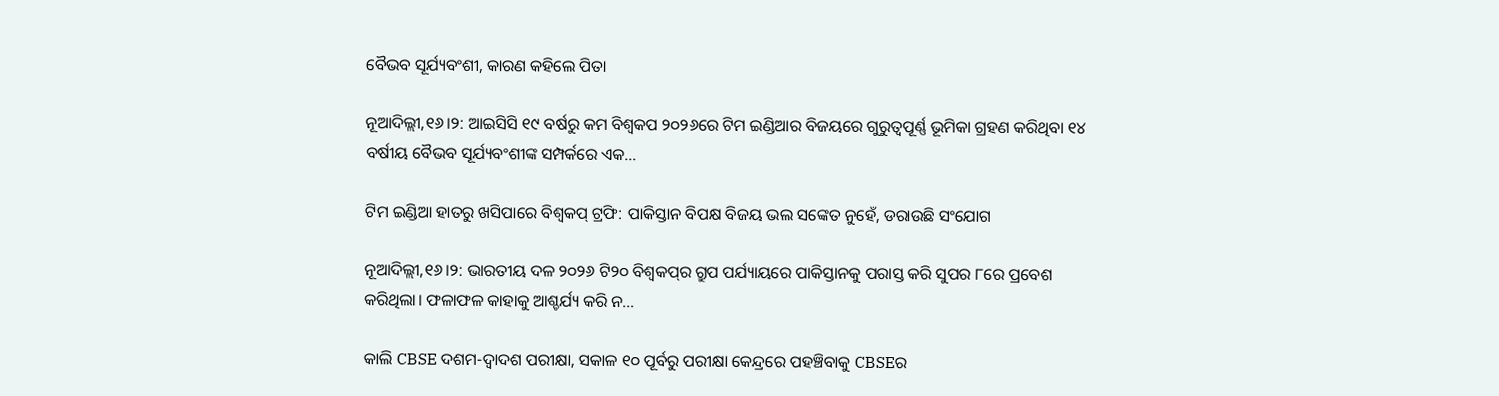ବୈଭବ ସୂର୍ଯ୍ୟବଂଶୀ, କାରଣ କହିଲେ ପିତା

ନୂଆଦିଲ୍ଲୀ,୧୬।୨: ଆଇସିସି ୧୯ ବର୍ଷରୁ କମ ବିଶ୍ୱକପ ୨୦୨୬ରେ ଟିମ ଇଣ୍ଡିଆର ବିଜୟରେ ଗୁରୁତ୍ୱପୂର୍ଣ୍ଣ ଭୂମିକା ଗ୍ରହଣ କରିଥିବା ୧୪ ବର୍ଷୀୟ ବୈଭବ ସୂର୍ଯ୍ୟବଂଶୀଙ୍କ ସମ୍ପର୍କରେ ଏକ…

ଟିମ ଇଣ୍ଡିଆ ହାତରୁ ଖସିପାରେ ବିଶ୍ୱକପ୍‌ ଟ୍ରଫି: ପାକିସ୍ତାନ ବିପକ୍ଷ ବିଜୟ ଭଲ ସଙ୍କେତ ନୁହେଁ, ଡରାଉଛି ସଂଯୋଗ

ନୂଆଦିଲ୍ଲୀ,୧୬।୨: ଭାରତୀୟ ଦଳ ୨୦୨୬ ଟି୨୦ ବିଶ୍ୱକପ୍‌ର ଗ୍ରୁପ ପର୍ଯ୍ୟାୟରେ ପାକିସ୍ତାନକୁ ପରାସ୍ତ କରି ସୁପର ୮ରେ ପ୍ରବେଶ କରିଥିଲା। ଫଳାଫଳ କାହାକୁ ଆଶ୍ଚର୍ଯ୍ୟ କରି ନ…

କାଲି CBSE ଦଶମ-ଦ୍ବାଦଶ ପରୀକ୍ଷା, ସକାଳ ୧୦ ପୂର୍ବରୁ ପରୀକ୍ଷା କେନ୍ଦ୍ରରେ ପହଞ୍ଚିବାକୁ CBSEର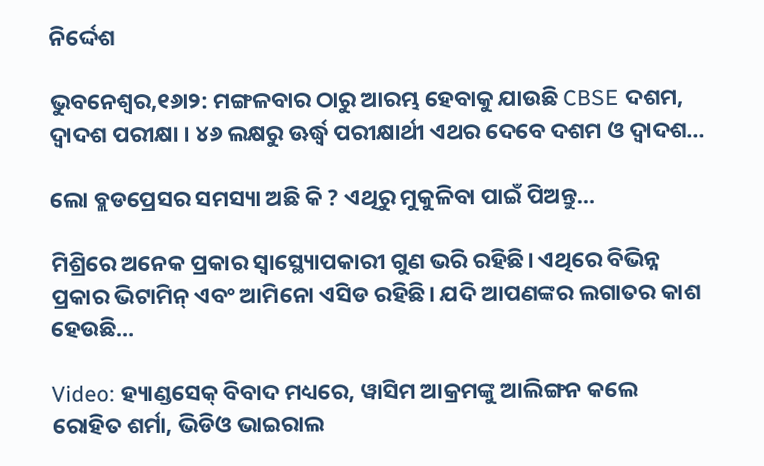ନିର୍ଦ୍ଦେଶ

ଭୁବନେଶ୍ବର,୧୬ା୨: ମଙ୍ଗଳବାର ଠାରୁ ଆରମ୍ଭ ହେବାକୁ ଯାଉଛି CBSE ଦଶମ, ଦ୍ବାଦଶ ପରୀକ୍ଷା । ୪୬ ଲକ୍ଷରୁ ଊର୍ଦ୍ଧ୍ବ ପରୀକ୍ଷାର୍ଥୀ ଏଥର ଦେବେ ଦଶମ ଓ ଦ୍ବାଦଶ…

ଲୋ ବ୍ଲଡପ୍ରେସର ସମସ୍ୟା ଅଛି କି ? ଏଥିରୁ ମୁକୁଳିବା ପାଇଁ ପିଅନ୍ତୁ…

ମିଶ୍ରିରେ ଅନେକ ପ୍ରକାର ସ୍ବାସ୍ଥ୍ୟୋପକାରୀ ଗୁଣ ଭରି ରହିଛି। ଏଥିରେ ବିଭିନ୍ନ ପ୍ରକାର ଭିଟାମିନ୍‌ ଏବଂ ଆମିନୋ ଏସିଡ ରହିଛି। ଯଦି ଆପଣଙ୍କର ଲଗାତର କାଶ ହେଉଛି…

Video: ହ୍ୟାଣ୍ଡସେକ୍‌ ବିବାଦ ମଧ୍ୟରେ, ୱାସିମ ଆକ୍ରମଙ୍କୁ ଆଲିଙ୍ଗନ କଲେ ରୋହିତ ଶର୍ମା, ଭିଡିଓ ଭାଇରାଲ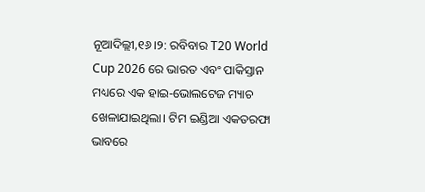ନୂଆଦିଲ୍ଲୀ,୧୬।୨: ରବିବାର T20 World Cup 2026 ରେ ଭାରତ ଏବଂ ପାକିସ୍ତାନ ମଧ୍ୟରେ ଏକ ହାଇ-ଭୋଲଟେଜ ମ୍ୟାଚ ଖେଳାଯାଇଥିଲା। ଟିମ ଇଣ୍ଡିଆ ଏକତରଫା ଭାବରେ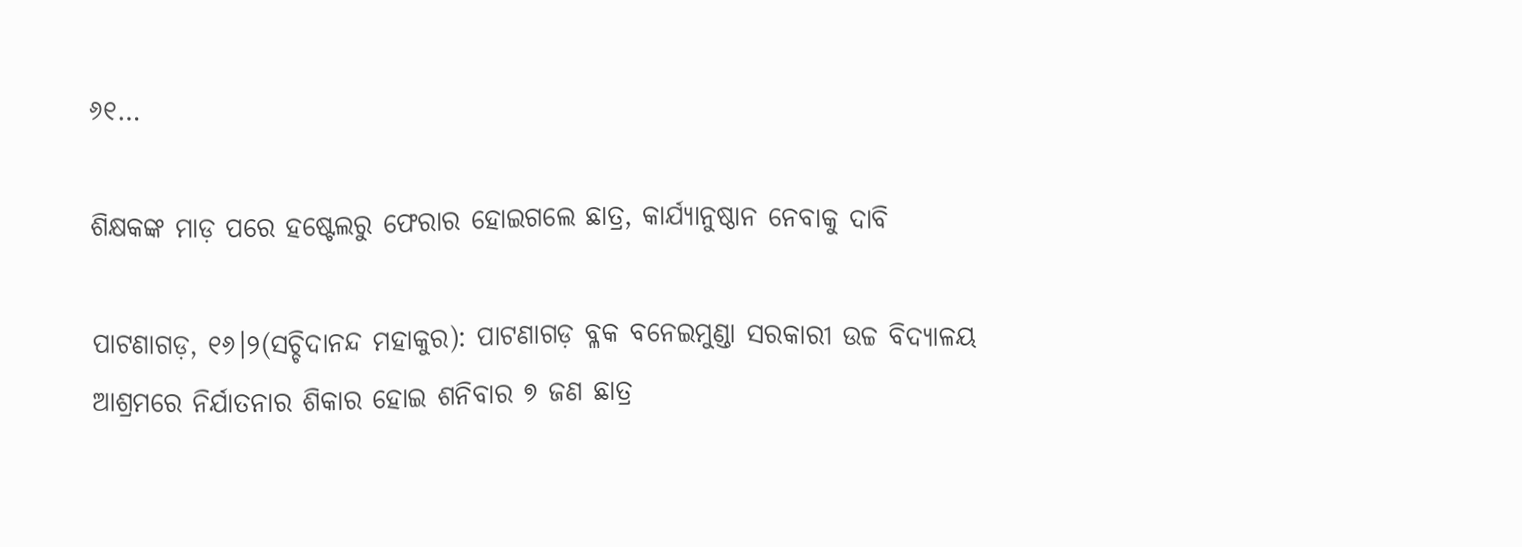୬୧…

ଶିକ୍ଷକଙ୍କ ମାଡ଼ ପରେ ହଷ୍ଟେଲରୁ ଫେରାର ହୋଇଗଲେ ଛାତ୍ର, କାର୍ଯ୍ୟାନୁଷ୍ଠାନ ନେବାକୁ ଦାବି

ପାଟଣାଗଡ଼, ୧୬।୨(ସଚ୍ଚିଦାନନ୍ଦ ମହାକୁର): ପାଟଣାଗଡ଼ ବ୍ଳକ ବନେଇମୁଣ୍ଡା ସରକାରୀ ଉଚ୍ଚ ବିଦ୍ୟାଳୟ ଆଶ୍ରମରେ ନିର୍ଯାତନାର ଶିକାର ହୋଇ ଶନିବାର ୭ ଜଣ ଛାତ୍ର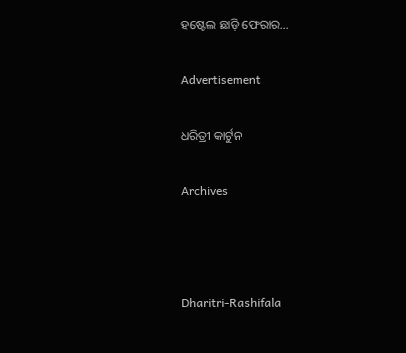ହଷ୍ଟେଲ ଛାଡ଼ି ଫେରାର…

Advertisement

ଧରିତ୍ରୀ କାର୍ଟୁନ

Archives



Dharitri-Rashifala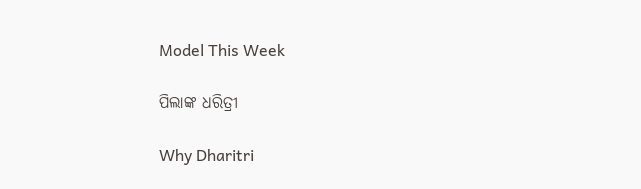Model This Week

ପିଲାଙ୍କ ଧରିତ୍ରୀ

Why Dharitri